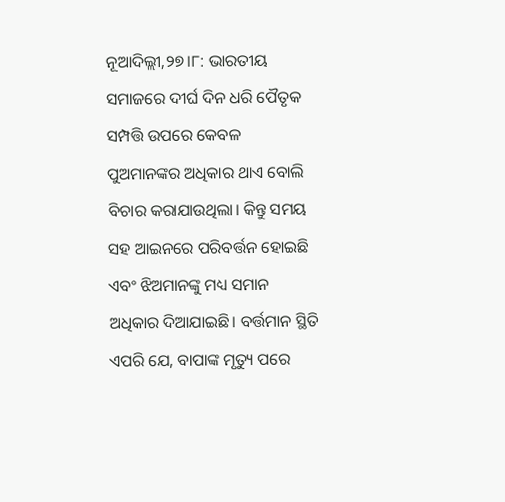ନୂଆଦିଲ୍ଲୀ,୨୭।୮: ଭାରତୀୟ ସମାଜରେ ଦୀର୍ଘ ଦିନ ଧରି ପୈତୃକ ସମ୍ପତ୍ତି ଉପରେ କେବଳ ପୁଅମାନଙ୍କର ଅଧିକାର ଥାଏ ବୋଲି ବିଚାର କରାଯାଉଥିଲା। କିନ୍ତୁ ସମୟ ସହ ଆଇନରେ ପରିବର୍ତ୍ତନ ହୋଇଛି ଏବଂ ଝିଅମାନଙ୍କୁ ମଧ୍ୟ ସମାନ ଅଧିକାର ଦିଆଯାଇଛି। ବର୍ତ୍ତମାନ ସ୍ଥିତି ଏପରି ଯେ, ବାପାଙ୍କ ମୃତ୍ୟୁ ପରେ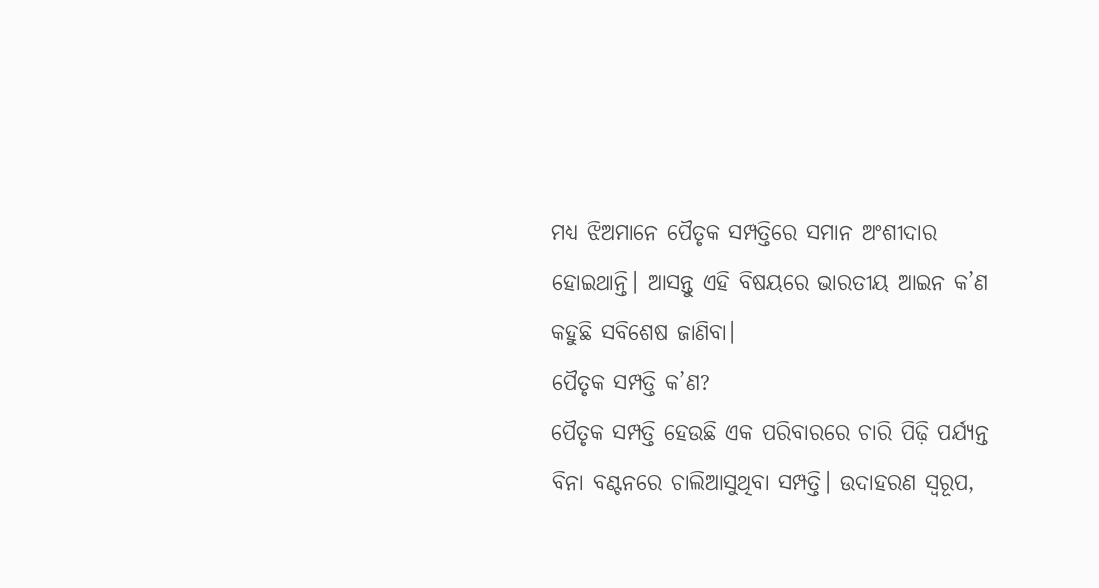ମଧ୍ୟ ଝିଅମାନେ ପୈତୃକ ସମ୍ପତ୍ତିରେ ସମାନ ଅଂଶୀଦାର ହୋଇଥାନ୍ତି। ଆସନ୍ତୁ ଏହି ବିଷୟରେ ଭାରତୀୟ ଆଇନ କ’ଣ କହୁଛି ସବିଶେଷ ଜାଣିବା।
ପୈତୃକ ସମ୍ପତ୍ତି କ’ଣ?
ପୈତୃକ ସମ୍ପତ୍ତି ହେଉଛି ଏକ ପରିବାରରେ ଚାରି ପିଢ଼ି ପର୍ଯ୍ୟନ୍ତ ବିନା ବଣ୍ଟନରେ ଚାଲିଆସୁଥିବା ସମ୍ପତ୍ତି। ଉଦାହରଣ ସ୍ବରୂପ,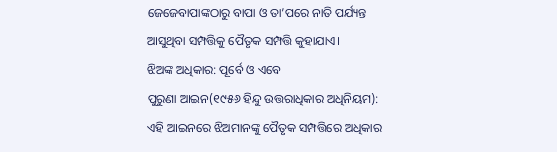ଜେଜେବାପାଙ୍କଠାରୁ ବାପା ଓ ତା’ପରେ ନାତି ପର୍ଯ୍ୟନ୍ତ ଆସୁଥିବା ସମ୍ପତ୍ତିକୁ ପୈତୃକ ସମ୍ପତ୍ତି କୁହାଯାଏ।
ଝିଅଙ୍କ ଅଧିକାର: ପୂର୍ବେ ଓ ଏବେ
ପୁରୁଣା ଆଇନ(୧୯୫୬ ହିନ୍ଦୁ ଉତ୍ତରାଧିକାର ଅଧିନିୟମ):
ଏହି ଆଇନରେ ଝିଅମାନଙ୍କୁ ପୈତୃକ ସମ୍ପତ୍ତିରେ ଅଧିକାର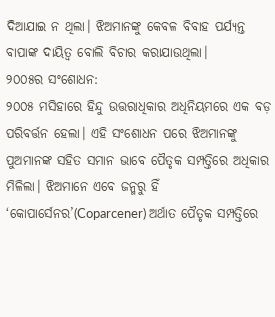ଦିଆଯାଇ ନ ଥିଲା। ଝିଅମାନଙ୍କୁ କେବଳ ବିବାହ ପର୍ଯ୍ୟନ୍ତ ବାପାଙ୍କ ଦାୟିତ୍ୱ ବୋଲି ବିଚାର କରାଯାଉଥିଲା।
୨୦୦୫ର ସଂଶୋଧନ:
୨୦୦୫ ମସିହାରେ ହିନ୍ଦୁ ଉତ୍ତରାଧିକାର ଅଧିନିୟମରେ ଏକ ବଡ଼ ପରିବର୍ତ୍ତନ ହେଲା। ଏହି ସଂଶୋଧନ ପରେ ଝିଅମାନଙ୍କୁ ପୁଅମାନଙ୍କ ସହିତ ସମାନ ଭାବେ ପୈତୃକ ସମ୍ପତ୍ତିରେ ଅଧିକାର ମିଳିଲା। ଝିଅମାନେ ଏବେ ଜନ୍ମରୁ ହିଁ ‘କୋପାର୍ସେନର’(Coparcener) ଅର୍ଥାତ ପୈତୃକ ସମ୍ପତ୍ତିରେ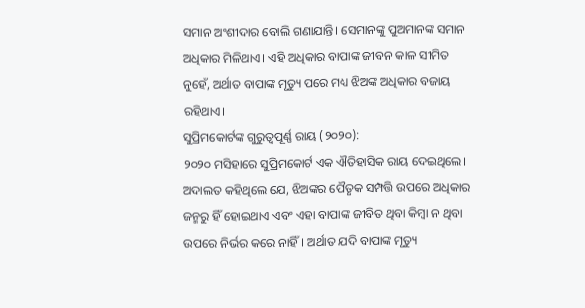ସମାନ ଅଂଶୀଦାର ବୋଲି ଗଣାଯାନ୍ତି। ସେମାନଙ୍କୁ ପୁଅମାନଙ୍କ ସମାନ ଅଧିକାର ମିଳିଥାଏ। ଏହି ଅଧିକାର ବାପାଙ୍କ ଜୀବନ କାଳ ସୀମିତ ନୁହେଁ, ଅର୍ଥାତ ବାପାଙ୍କ ମୃତ୍ୟୁ ପରେ ମଧ୍ୟ ଝିଅଙ୍କ ଅଧିକାର ବଜାୟ ରହିଥାଏ।
ସୁପ୍ରିମକୋର୍ଟଙ୍କ ଗୁରୁତ୍ୱପୂର୍ଣ୍ଣ ରାୟ (୨୦୨୦):
୨୦୨୦ ମସିହାରେ ସୁପ୍ରିମକୋର୍ଟ ଏକ ଐତିହାସିକ ରାୟ ଦେଇଥିଲେ। ଅଦାଲତ କହିଥିଲେ ଯେ, ଝିଅଙ୍କର ପୈତୃକ ସମ୍ପତ୍ତି ଉପରେ ଅଧିକାର ଜନ୍ମରୁ ହିଁ ହୋଇଥାଏ ଏବଂ ଏହା ବାପାଙ୍କ ଜୀବିତ ଥିବା କିମ୍ବା ନ ଥିବା ଉପରେ ନିର୍ଭର କରେ ନାହିଁ। ଅର୍ଥାତ ଯଦି ବାପାଙ୍କ ମୃତ୍ୟୁ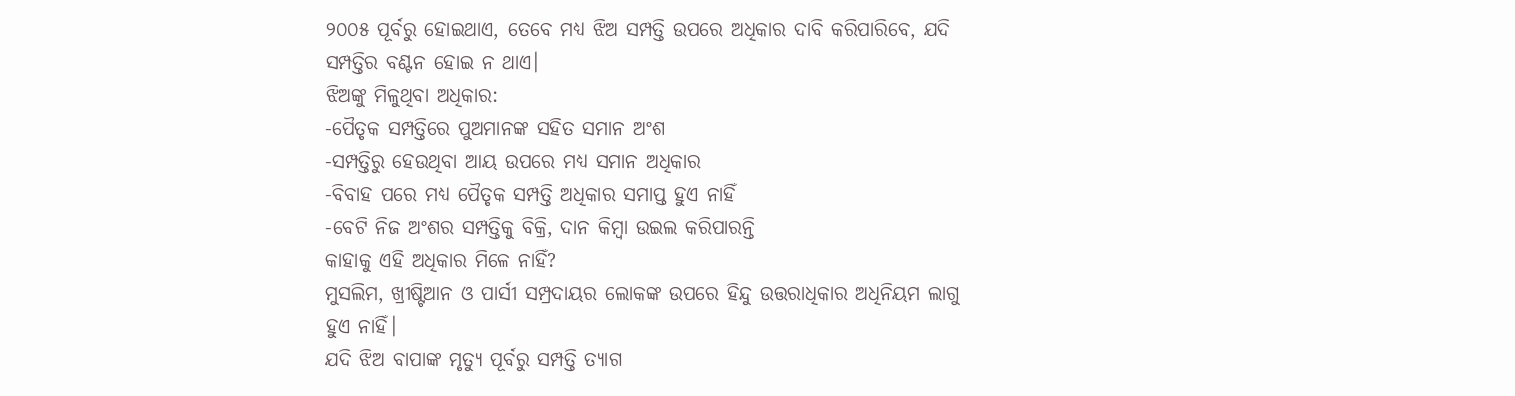୨୦୦୫ ପୂର୍ବରୁ ହୋଇଥାଏ, ତେବେ ମଧ୍ୟ ଝିଅ ସମ୍ପତ୍ତି ଉପରେ ଅଧିକାର ଦାବି କରିପାରିବେ, ଯଦି ସମ୍ପତ୍ତିର ବଣ୍ଟନ ହୋଇ ନ ଥାଏ।
ଝିଅଙ୍କୁ ମିଳୁଥିବା ଅଧିକାର:
-ପୈତୃକ ସମ୍ପତ୍ତିରେ ପୁଅମାନଙ୍କ ସହିତ ସମାନ ଅଂଶ
-ସମ୍ପତ୍ତିରୁ ହେଉଥିବା ଆୟ ଉପରେ ମଧ୍ୟ ସମାନ ଅଧିକାର
-ବିବାହ ପରେ ମଧ୍ୟ ପୈତୃକ ସମ୍ପତ୍ତି ଅଧିକାର ସମାପ୍ତ ହୁଏ ନାହିଁ
-ବେଟି ନିଜ ଅଂଶର ସମ୍ପତ୍ତିକୁ ବିକ୍ରି, ଦାନ କିମ୍ବା ଉଇଲ କରିପାରନ୍ତି
କାହାକୁ ଏହି ଅଧିକାର ମିଳେ ନାହିଁ?
ମୁସଲିମ, ଖ୍ରୀଷ୍ଟିଆନ ଓ ପାର୍ସୀ ସମ୍ପ୍ରଦାୟର ଲୋକଙ୍କ ଉପରେ ହିନ୍ଦୁ ଉତ୍ତରାଧିକାର ଅଧିନିୟମ ଲାଗୁ ହୁଏ ନାହିଁ।
ଯଦି ଝିଅ ବାପାଙ୍କ ମୃତ୍ୟୁ ପୂର୍ବରୁ ସମ୍ପତ୍ତି ତ୍ୟାଗ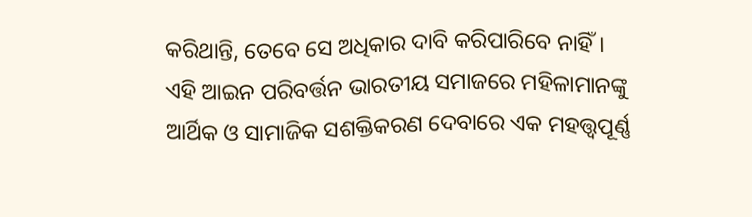କରିଥାନ୍ତି, ତେବେ ସେ ଅଧିକାର ଦାବି କରିପାରିବେ ନାହିଁ।
ଏହି ଆଇନ ପରିବର୍ତ୍ତନ ଭାରତୀୟ ସମାଜରେ ମହିଳାମାନଙ୍କୁ ଆର୍ଥିକ ଓ ସାମାଜିକ ସଶକ୍ତିକରଣ ଦେବାରେ ଏକ ମହତ୍ତ୍ୱପୂର୍ଣ୍ଣ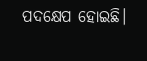ପଦକ୍ଷେପ ହୋଇଛି।